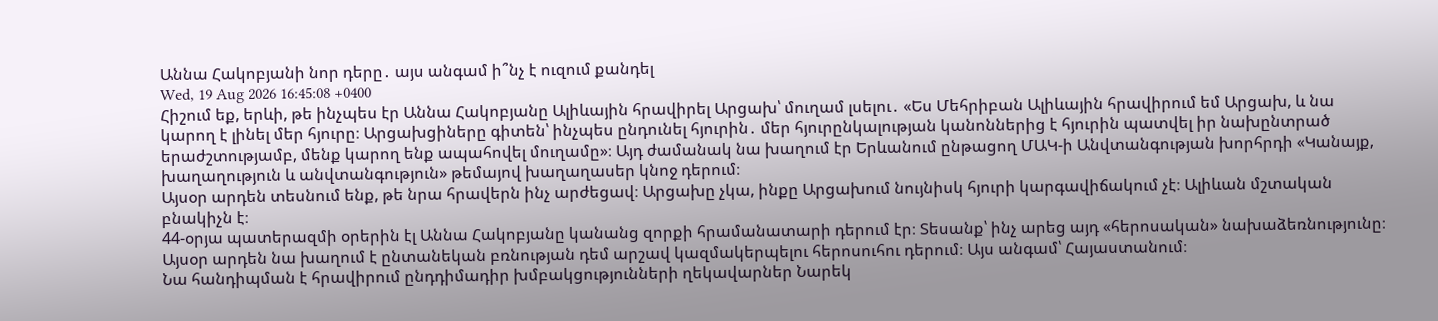Աննա Հակոբյանի նոր դերը․ այս անգամ ի՞նչ է ուզում քանդել
Wed, 19 Aug 2026 16:45:08 +0400
Հիշում եք, երևի, թե ինչպես էր Աննա Հակոբյանը Ալիևային հրավիրել Արցախ՝ մուղամ լսելու․ «Ես Մեհրիբան Ալիևային հրավիրում եմ Արցախ, և նա կարող է լինել մեր հյուրը։ Արցախցիները գիտեն՝ ինչպես ընդունել հյուրին․ մեր հյուրընկալության կանոններից է հյուրին պատվել իր նախընտրած երաժշտությամբ, մենք կարող ենք ապահովել մուղամը»։ Այդ ժամանակ նա խաղում էր Երևանում ընթացող ՄԱԿ-ի Անվտանգության խորհրդի «Կանայք, խաղաղություն և անվտանգություն» թեմայով խաղաղասեր կնոջ դերում։
Այսօր արդեն տեսնում ենք, թե նրա հրավերն ինչ արժեցավ։ Արցախը չկա, ինքը Արցախում նույնիսկ հյուրի կարգավիճակում չէ։ Ալիևան մշտական բնակիչն է։
44-օրյա պատերազմի օրերին էլ Աննա Հակոբյանը կանանց զորքի հրամանատարի դերում էր։ Տեսանք՝ ինչ արեց այդ «հերոսական» նախաձեռնությունը։
Այսօր արդեն նա խաղում է ընտանեկան բռնության դեմ արշավ կազմակերպելու հերոսուհու դերում։ Այս անգամ՝ Հայաստանում։
Նա հանդիպման է հրավիրում ընդդիմադիր խմբակցությունների ղեկավարներ Նարեկ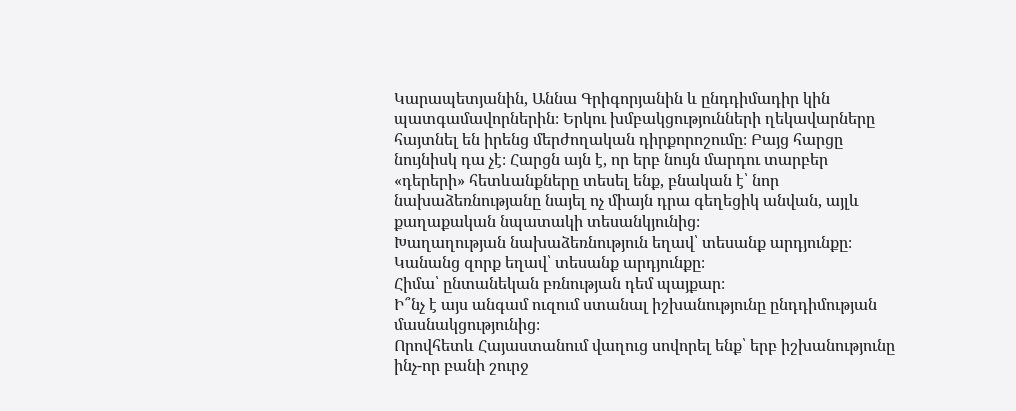Կարապետյանին, Աննա Գրիգորյանին և ընդդիմադիր կին պատգամավորներին։ Երկու խմբակցությունների ղեկավարները հայտնել են իրենց մերժողական դիրքորոշումը։ Բայց հարցը նույնիսկ դա չէ։ Հարցն այն է, որ երբ նույն մարդու տարբեր «դերերի» հետևանքները տեսել ենք, բնական է՝ նոր նախաձեռնությանը նայել ոչ միայն դրա գեղեցիկ անվան, այլև քաղաքական նպատակի տեսանկյունից։
Խաղաղության նախաձեռնություն եղավ՝ տեսանք արդյունքը։
Կանանց զորք եղավ՝ տեսանք արդյունքը։
Հիմա՝ ընտանեկան բռնության դեմ պայքար։
Ի՞նչ է այս անգամ ուզում ստանալ իշխանությունը ընդդիմության մասնակցությունից։
Որովհետև Հայաստանում վաղուց սովորել ենք՝ երբ իշխանությունը ինչ-որ բանի շուրջ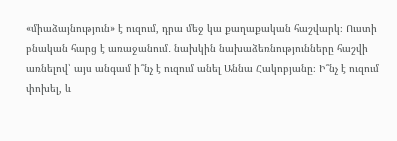«միաձայնություն» է ուզում, դրա մեջ կա քաղաքական հաշվարկ։ Ուստի բնական հարց է առաջանում․ նախկին նախաձեռնությունները հաշվի առնելով՝ այս անգամ ի՞նչ է ուզում անել Աննա Հակոբյանը։ Ի՞նչ է ուզում փոխել, և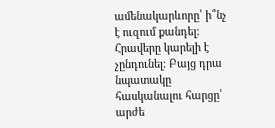ամենակարևորը՝ ի՞նչ է ուզում քանդել։
Հրավերը կարելի է չընդունել։ Բայց դրա նպատակը հասկանալու հարցը՝ արժե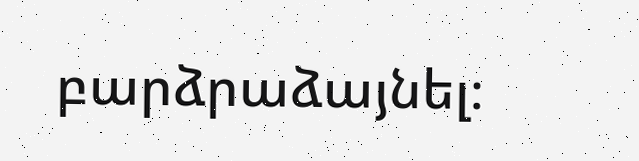բարձրաձայնել։